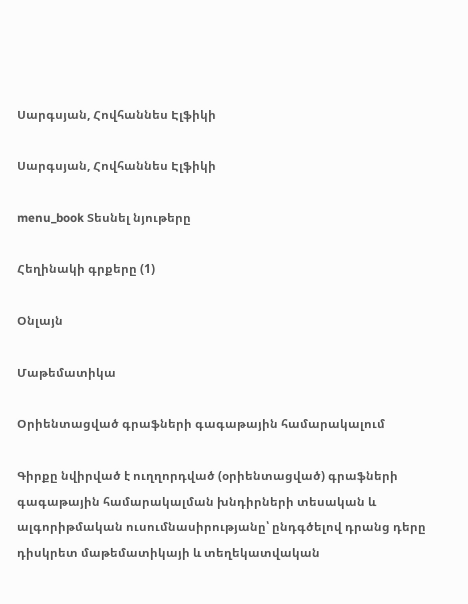Սարգսյան, Հովհաննես Էլֆիկի

Սարգսյան, Հովհաննես Էլֆիկի

menu_book Տեսնել նյութերը

Հեղինակի գրքերը (1)

Օնլայն

Մաթեմատիկա

Օրիենտացված գրաֆների գագաթային համարակալում

Գիրքը նվիրված է ուղղորդված (օրիենտացված) գրաֆների գագաթային համարակալման խնդիրների տեսական և ալգորիթմական ուսումնասիրությանը՝ ընդգծելով դրանց դերը դիսկրետ մաթեմատիկայի և տեղեկատվական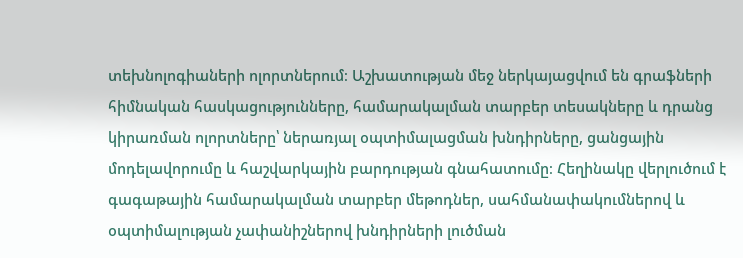տեխնոլոգիաների ոլորտներում։ Աշխատության մեջ ներկայացվում են գրաֆների հիմնական հասկացությունները, համարակալման տարբեր տեսակները և դրանց կիրառման ոլորտները՝ ներառյալ օպտիմալացման խնդիրները, ցանցային մոդելավորումը և հաշվարկային բարդության գնահատումը։ Հեղինակը վերլուծում է գագաթային համարակալման տարբեր մեթոդներ, սահմանափակումներով և օպտիմալության չափանիշներով խնդիրների լուծման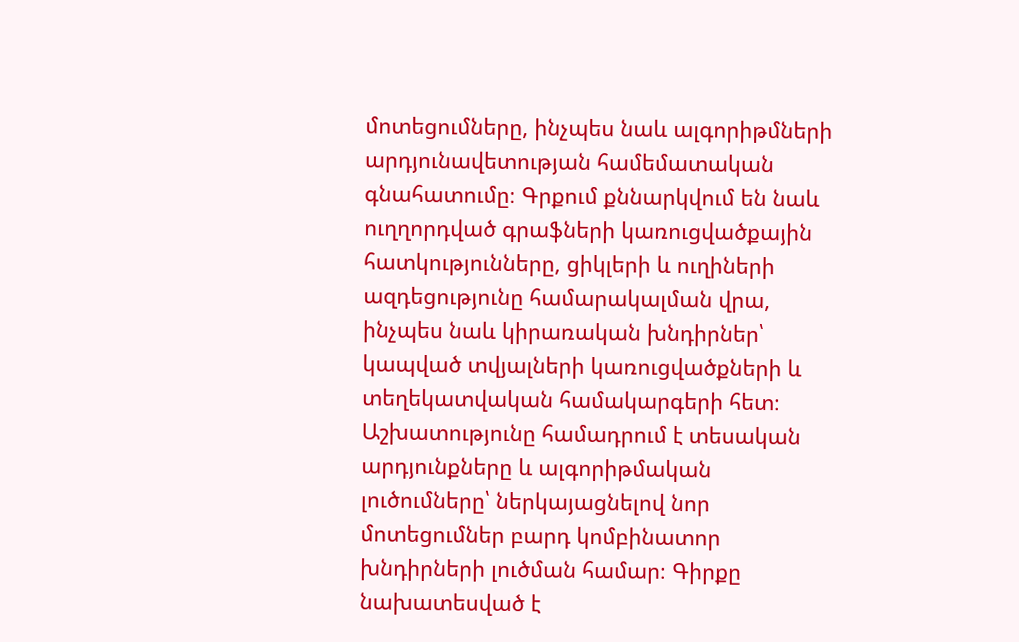մոտեցումները, ինչպես նաև ալգորիթմների արդյունավետության համեմատական գնահատումը։ Գրքում քննարկվում են նաև ուղղորդված գրաֆների կառուցվածքային հատկությունները, ցիկլերի և ուղիների ազդեցությունը համարակալման վրա, ինչպես նաև կիրառական խնդիրներ՝ կապված տվյալների կառուցվածքների և տեղեկատվական համակարգերի հետ։ Աշխատությունը համադրում է տեսական արդյունքները և ալգորիթմական լուծումները՝ ներկայացնելով նոր մոտեցումներ բարդ կոմբինատոր խնդիրների լուծման համար։ Գիրքը նախատեսված է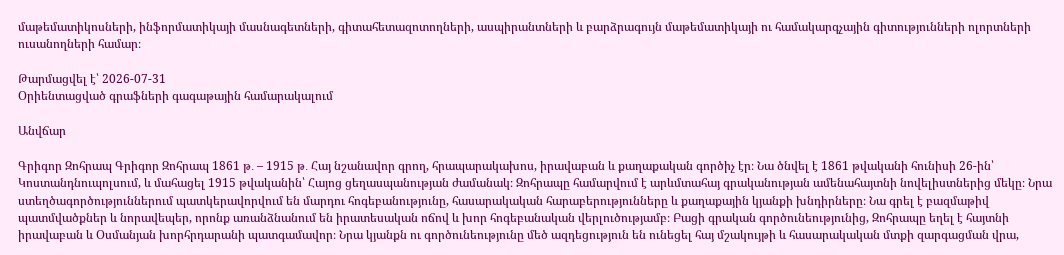մաթեմատիկոսների, ինֆորմատիկայի մասնագետների, գիտահետազոտողների, ասպիրանտների և բարձրագույն մաթեմատիկայի ու համակարգչային գիտությունների ոլորտների ուսանողների համար։

Թարմացվել է՝ 2026-07-31
Օրիենտացված գրաֆների գագաթային համարակալում

Անվճար

Գրիգոր Զոհրապ Գրիգոր Զոհրապ 1861 թ․ – 1915 թ․ Հայ նշանավոր գրող, հրապարակախոս, իրավաբան և քաղաքական գործիչ էր։ Նա ծնվել է 1861 թվականի հունիսի 26-ին՝ Կոստանդնուպոլսում, և մահացել 1915 թվականին՝ Հայոց ցեղասպանության ժամանակ։ Զոհրապը համարվում է արևմտահայ գրականության ամենահայտնի նովելիստներից մեկը։ Նրա ստեղծագործություններում պատկերավորվում են մարդու հոգեբանությունը, հասարակական հարաբերությունները և քաղաքային կյանքի խնդիրները։ Նա գրել է բազմաթիվ պատմվածքներ և նորավեպեր, որոնք առանձնանում են իրատեսական ոճով և խոր հոգեբանական վերլուծությամբ։ Բացի գրական գործունեությունից, Զոհրապը եղել է հայտնի իրավաբան և Օսմանյան խորհրդարանի պատգամավոր։ Նրա կյանքն ու գործունեությունը մեծ ազդեցություն են ունեցել հայ մշակույթի և հասարակական մտքի զարգացման վրա,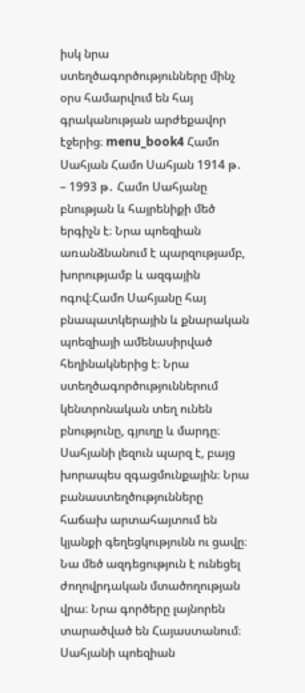իսկ նրա ստեղծագործությունները մինչ օրս համարվում են հայ գրականության արժեքավոր էջերից։ menu_book4 Համո Սահյան Համո Սահյան 1914 թ․ – 1993 թ․ Համո Սահյանը բնության և հայրենիքի մեծ երգիչն է։ Նրա պոեզիան առանձնանում է պարզությամբ, խորությամբ և ազգային ոգով։Համո Սահյանը հայ բնապատկերային և քնարական պոեզիայի ամենասիրված հեղինակներից է։ Նրա ստեղծագործություններում կենտրոնական տեղ ունեն բնությունը, գյուղը և մարդը։ Սահյանի լեզուն պարզ է, բայց խորապես զգացմունքային։ Նրա բանաստեղծությունները հաճախ արտահայտում են կյանքի գեղեցկությունն ու ցավը։ Նա մեծ ազդեցություն է ունեցել ժողովրդական մտածողության վրա։ Նրա գործերը լայնորեն տարածված են Հայաստանում։ Սահյանի պոեզիան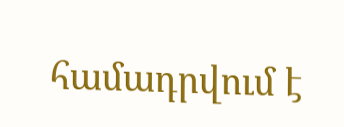համադրվում է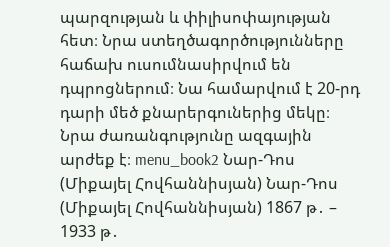պարզության և փիլիսոփայության հետ։ Նրա ստեղծագործությունները հաճախ ուսումնասիրվում են դպրոցներում։ Նա համարվում է 20-րդ դարի մեծ քնարերգուներից մեկը։ Նրա ժառանգությունը ազգային արժեք է։ menu_book2 Նար-Դոս (Միքայել Հովհաննիսյան) Նար-Դոս (Միքայել Հովհաննիսյան) 1867 թ․ – 1933 թ․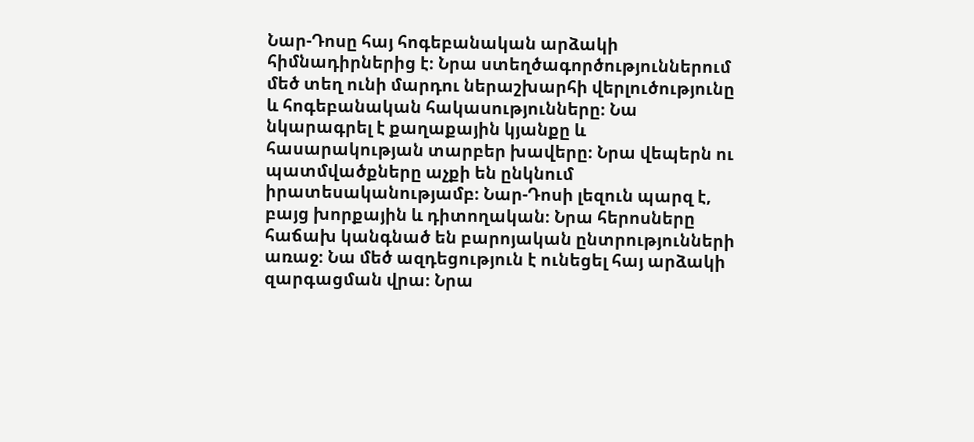Նար-Դոսը հայ հոգեբանական արձակի հիմնադիրներից է։ Նրա ստեղծագործություններում մեծ տեղ ունի մարդու ներաշխարհի վերլուծությունը և հոգեբանական հակասությունները։ Նա նկարագրել է քաղաքային կյանքը և հասարակության տարբեր խավերը։ Նրա վեպերն ու պատմվածքները աչքի են ընկնում իրատեսականությամբ։ Նար-Դոսի լեզուն պարզ է, բայց խորքային և դիտողական։ Նրա հերոսները հաճախ կանգնած են բարոյական ընտրությունների առաջ։ Նա մեծ ազդեցություն է ունեցել հայ արձակի զարգացման վրա։ Նրա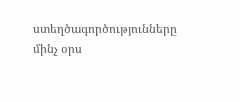ստեղծագործությունները մինչ օրս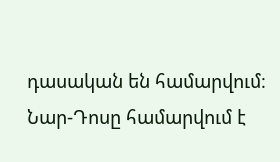դասական են համարվում։ Նար-Դոսը համարվում է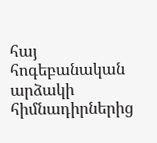հայ հոգեբանական արձակի հիմնադիրներից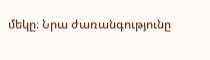մեկը։ Նրա ժառանգությունը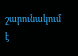շարունակում է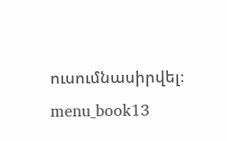ուսումնասիրվել։ menu_book13